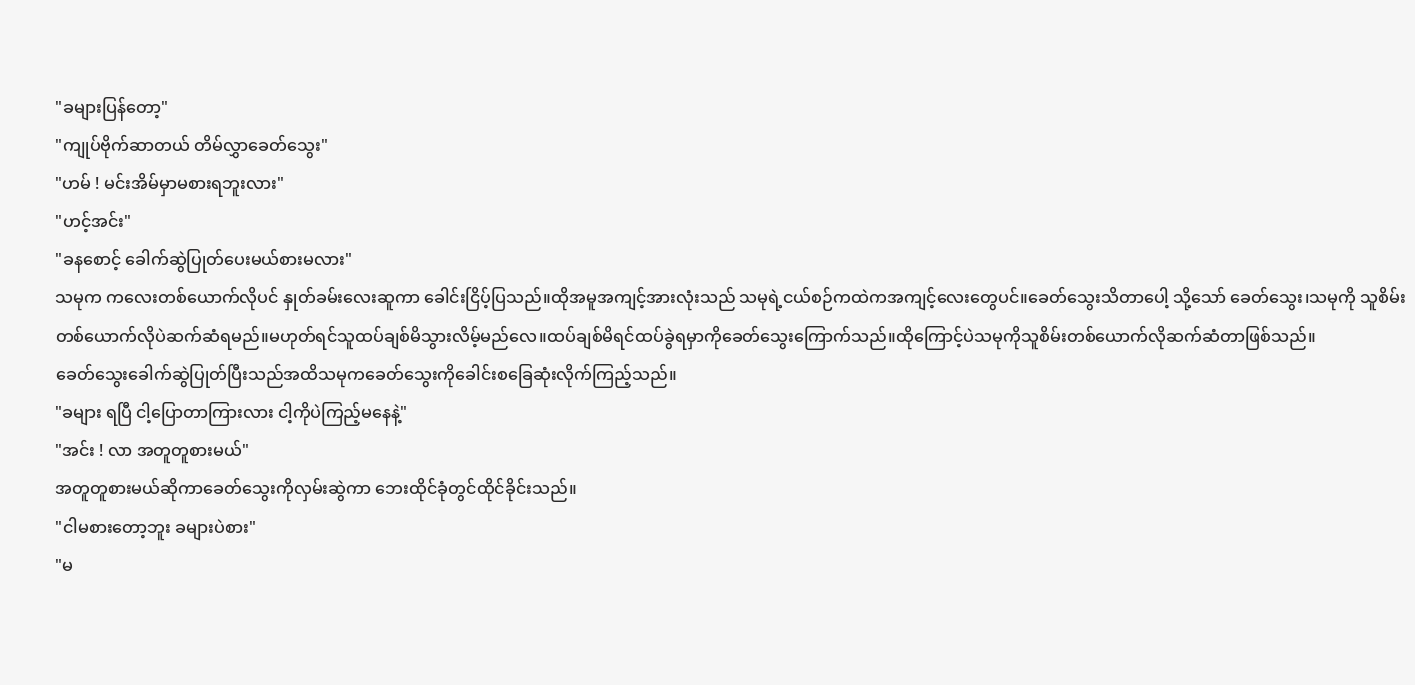"ခများပြန်တော့"
"ကျုပ်ဗိုက်ဆာတယ် တိမ်လွှာခေတ်သွေး"
"ဟမ် ! မင်းအိမ်မှာမစားရဘူးလား"
"ဟင့်အင်း"
"ခနစောင့် ခေါက်ဆွဲပြုတ်ပေးမယ်စားမလား"
သမုက ကလေးတစ်ယောက်လိုပင် နှုတ်ခမ်းလေးဆူကာ ခေါင်းငြိပ့်ပြသည်။ထိုအမူအကျင့်အားလုံးသည် သမုရဲ့ငယ်စဉ်ကထဲကအကျင့်လေးတွေပင်။ခေတ်သွေးသိတာပေါ့ သို့သော် ခေတ်သွေး၊သမုကို သူစိမ်းတစ်ယောက်လိုပဲဆက်ဆံရမည်။မဟုတ်ရင်သူထပ်ချစ်မိသွားလိမ့်မည်လေ။ထပ်ချစ်မိရင်ထပ်ခွဲရမှာကိုခေတ်သွေးကြောက်သည်။ထိုကြောင့်ပဲသမုကိုသူစိမ်းတစ်ယောက်လိုဆက်ဆံတာဖြစ်သည်။
ခေတ်သွေးခေါက်ဆွဲပြုတ်ပြီးသည်အထိသမုကခေတ်သွေးကိုခေါင်းစခြေဆုံးလိုက်ကြည့်သည်။
"ခများ ရပြီ ငါ့ပြောတာကြားလား ငါ့ကိုပဲကြည့်မနေနဲ့"
"အင်း ! လာ အတူတူစားမယ်"
အတူတူစားမယ်ဆိုကာခေတ်သွေးကိုလှမ်းဆွဲကာ ဘေးထိုင်ခုံတွင်ထိုင်ခိုင်းသည်။
"ငါမစားတော့ဘူး ခများပဲစား"
"မ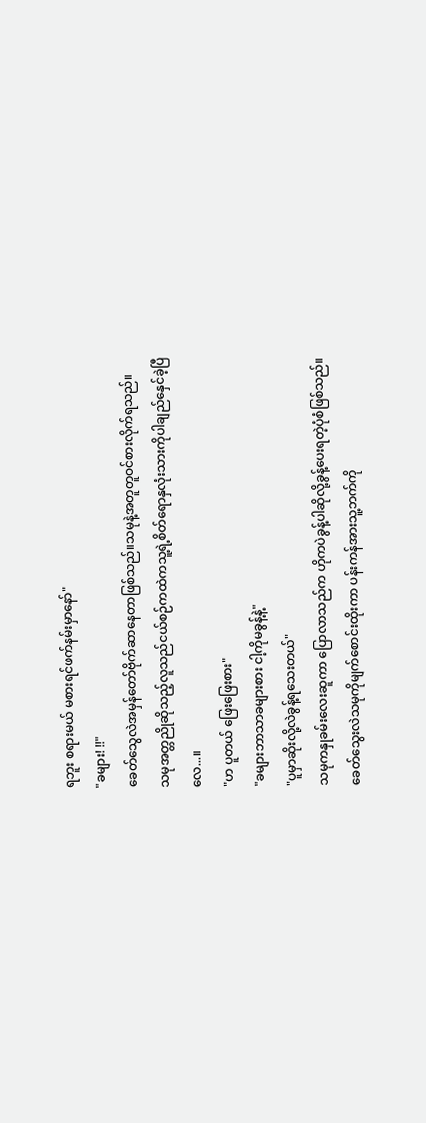ရဘူး စရားမယ် မစားရင်ဖက်နမ်းမှာနော်"
"ခများ! !!"
ခေတ်သွေလဲအမှန်တော်ဗိုက်ဆာနေတာဖြစ်သည်။သမုနဲ့အတူတူဝင်စားလိုက်ရသည်။
သမုအတ္တညိုဆိုသည့်လူသည်ငယ်စဉ်ကထဲကသူ့ရဲ့စိတ်ရောနှလုံးသားကိုပါချည်နှေင်ခဲ့ပြီလေ...။
"ဟ ပူတယ် ဖြေးဖြေးစား"
"ခများဘာသာခများစား ငါ့ကိုမခွန့်နဲ့"
"ပူမှာဆိုးလို့လဲခွန့်ရသေးတယ်"
သမုကနှုခမ်းလေးဆူကာ ပြောလာသည်က ဟိုကပဲခွန့်ပါဆိုလို့ခွန့်ပေးရတဲ့ပုံစံဖြစ်သည်။
ခေတ်သွေးလဲသမုကိုမျက်စောင်းထိုးကာ ပန်းကန်အားသူ့ဘက်ကို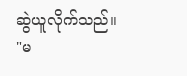ဆွဲယူလိုက်သည်။
"မ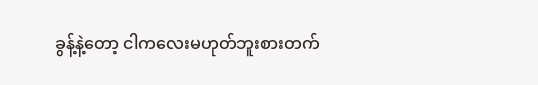ခွန့်နဲ့တော့ ငါကလေးမဟုတ်ဘူးစားတက်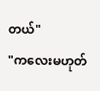တယ်"
"ကလေးမဟုတ်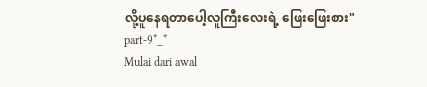လို့ပူနေရတာပေါ့လူကြီးလေးရဲ့ ဖြေးဖြေးစား"
part-9*_*
Mulai dari awal